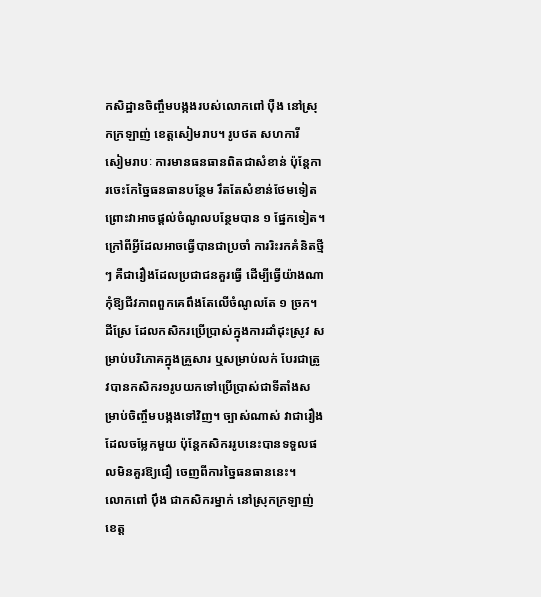កសិដ្ឋានចិញ្ចឹមបង្កងរបស់លោកពៅ ប៉ឺង នៅស្រុកក្រឡាញ់ ខេត្តសៀមរាប។ រូបថត សហការី
សៀមរាបៈ ការមានធនធានពិតជាសំខាន់ ប៉ុន្តែការចេះកែច្នៃធនធានបន្ថែម រឹតតែសំខាន់ថែមទៀត ព្រោះវាអាចផ្ដល់ចំណូលបន្ថែមបាន ១ ផ្នែកទៀត។ ក្រៅពីអ្វីដែលអាចធ្វើបានជាប្រចាំ ការរិះរកគំនិតថ្មីៗ គឺជារឿងដែលប្រជាជនគួរធ្វើ ដើម្បីធ្វើយ៉ាងណាកុំឱ្យជីវភាពពួកគេពឹងតែលើចំណូលតែ ១ ច្រក។
ដីស្រែ ដែលកសិករប្រើប្រាស់ក្នុងការដាំដុះស្រូវ សម្រាប់បរិភោគក្នុងគ្រួសារ ឬសម្រាប់លក់ បែរជាត្រូវបានកសិករ១រូបយកទៅប្រើប្រាស់ជាទីតាំងសម្រាប់ចិញ្ចឹមបង្កងទៅវិញ។ ច្បាស់ណាស់ វាជារឿងដែលចម្លែកមួយ ប៉ុន្តែកសិកររូបនេះបានទទួលផលមិនគួរឱ្យជឿ ចេញពីការច្នៃធនធាននេះ។
លោកពៅ ប៉ឹង ជាកសិករម្នាក់ នៅស្រុកក្រឡាញ់ ខេត្ត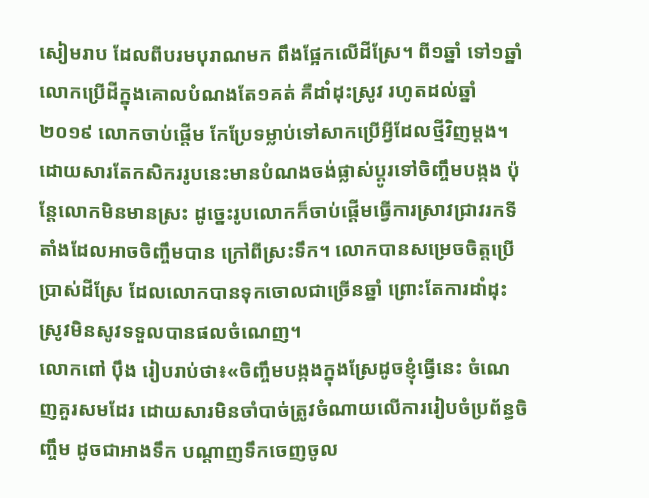សៀមរាប ដែលពីបរមបុរាណមក ពឹងផ្អែកលើដីស្រែ។ ពី១ឆ្នាំ ទៅ១ឆ្នាំ លោកប្រើដីក្នុងគោលបំណងតែ១គត់ គឺដាំដុះស្រូវ រហូតដល់ឆ្នាំ២០១៩ លោកចាប់ផ្ដើម កែប្រែទម្លាប់ទៅសាកប្រើអ្វីដែលថ្មីវិញម្ដង។
ដោយសារតែកសិកររូបនេះមានបំណងចង់ផ្លាស់ប្ដូរទៅចិញ្ចឹមបង្កង ប៉ុន្តែលោកមិនមានស្រះ ដូច្នេះរូបលោកក៏ចាប់ផ្ដើមធ្វើការស្រាវជ្រាវរកទីតាំងដែលអាចចិញ្ចឹមបាន ក្រៅពីស្រះទឹក។ លោកបានសម្រេចចិត្តប្រើប្រាស់ដីស្រែ ដែលលោកបានទុកចោលជាច្រើនឆ្នាំ ព្រោះតែការដាំដុះស្រូវមិនសូវទទួលបានផលចំណេញ។
លោកពៅ ប៉ឹង រៀបរាប់ថា៖«ចិញ្ចឹមបង្កងក្នុងស្រែដូចខ្ញុំធ្វើនេះ ចំណេញគួរសមដែរ ដោយសារមិនចាំបាច់ត្រូវចំណាយលើការរៀបចំប្រព័ន្ធចិញ្ចឹម ដូចជាអាងទឹក បណ្តាញទឹកចេញចូល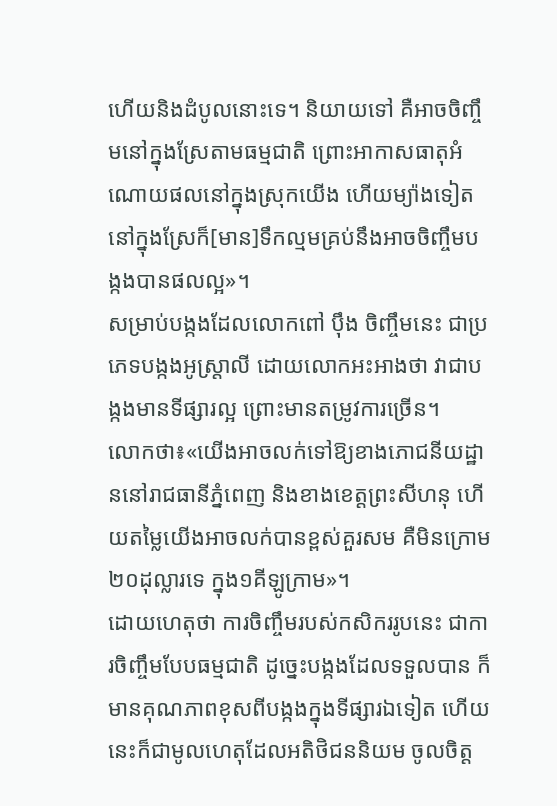ហើយនិងដំបូលនោះទេ។ និយាយទៅ គឺអាចចិញ្ចឹមនៅក្នុងស្រែតាមធម្មជាតិ ព្រោះអាកាសធាតុអំណោយផលនៅក្នុងស្រុកយើង ហើយម្យ៉ាងទៀតនៅក្នុងស្រែក៏[មាន]ទឹកល្មមគ្រប់នឹងអាចចិញ្ចឹមបង្កងបានផលល្អ»។
សម្រាប់បង្កងដែលលោកពៅ ប៉ឹង ចិញ្ចឹមនេះ ជាប្រភេទបង្កងអូស្ត្រាលី ដោយលោកអះអាងថា វាជាបង្កងមានទីផ្សារល្អ ព្រោះមានតម្រូវការច្រើន។
លោកថា៖«យើងអាចលក់ទៅឱ្យខាងភោជនីយដ្ឋាននៅរាជធានីភ្នំពេញ និងខាងខេត្តព្រះសីហនុ ហើយតម្លៃយើងអាចលក់បានខ្ពស់គួរសម គឺមិនក្រោម ២០ដុល្លារទេ ក្នុង១គីឡូក្រាម»។
ដោយហេតុថា ការចិញ្ចឹមរបស់កសិកររូបនេះ ជាការចិញ្ចឹមបែបធម្មជាតិ ដូច្នេះបង្កងដែលទទួលបាន ក៏មានគុណភាពខុសពីបង្កងក្នុងទីផ្សារឯទៀត ហើយនេះក៏ជាមូលហេតុដែលអតិថិជននិយម ចូលចិត្ត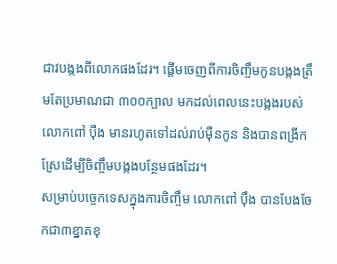ជាវបង្កងពីលោកផងដែរ។ ផ្ដើមចេញពីការចិញ្ចឹមកូនបង្កងត្រឹមតែប្រមាណជា ៣០០ក្បាល មកដល់ពេលនេះបង្កងរបស់លោកពៅ ប៉ឺង មានរហូតទៅដល់រាប់ម៉ឺនកូន និងបានពង្រីកស្រែដើម្បីចិញ្ចឹមបង្កងបន្ថែមផងដែរ។
សម្រាប់បច្ចេកទេសក្នុងការចិញ្ចឹម លោកពៅ ប៉ឹង បានបែងចែកជា៣ខ្នាតខុ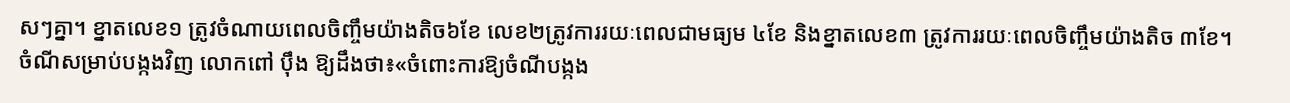សៗគ្នា។ ខ្នាតលេខ១ ត្រូវចំណាយពេលចិញ្ចឹមយ៉ាងតិច៦ខែ លេខ២ត្រូវការរយៈពេលជាមធ្យម ៤ខែ និងខ្នាតលេខ៣ ត្រូវការរយៈពេលចិញ្ចឹមយ៉ាងតិច ៣ខែ។
ចំណីសម្រាប់បង្កងវិញ លោកពៅ ប៉ឹង ឱ្យដឹងថា៖«ចំពោះការឱ្យចំណីបង្កង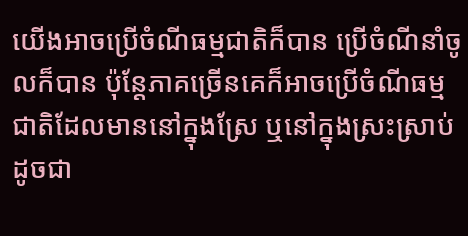យើងអាចប្រើចំណីធម្មជាតិក៏បាន ប្រើចំណីនាំចូលក៏បាន ប៉ុន្តែភាគច្រើនគេក៏អាចប្រើចំណីធម្មជាតិដែលមាននៅក្នុងស្រែ ឬនៅក្នុងស្រះស្រាប់ ដូចជា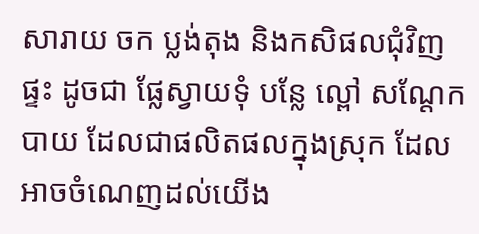សារាយ ចក ប្លង់តុង និងកសិផលជុំវិញផ្ទះ ដូចជា ផ្លែស្វាយទុំ បន្លែ ល្ពៅ សណ្ដែកបាយ ដែលជាផលិតផលក្នុងស្រុក ដែលអាចចំណេញដល់យើង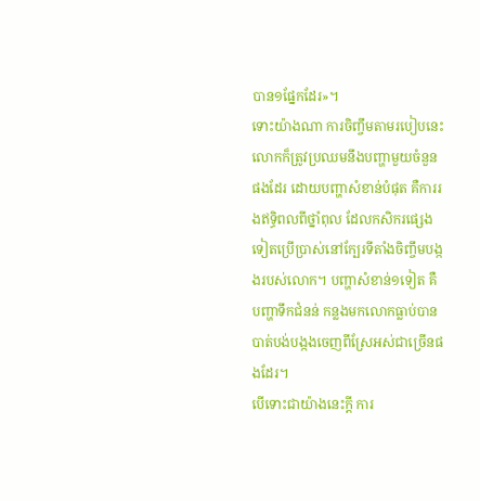បាន១ផ្នែកដែរ»។
ទោះយ៉ាងណា ការចិញ្ចឹមតាមរបៀបនេះ លោកក៏ត្រូវប្រឈមនឹងបញ្ហាមួយចំនួនផងដែរ ដោយបញ្ហាសំខាន់បំផុត គឺការរងឥទ្ធិពលពីថ្នាំពុល ដែលកសិករផ្សេងទៀតប្រើប្រាស់នៅក្បែរទីតាំងចិញ្ចឹមបង្កងរបស់លោក។ បញ្ហាសំខាន់១ទៀត គឺបញ្ហាទឹកជំនន់ កន្លងមកលោកធ្លាប់បានបាត់បង់បង្កងចេញពីស្រែអស់ជាច្រើនផងដែរ។
បើទោះជាយ៉ាងនេះក្ដី ការ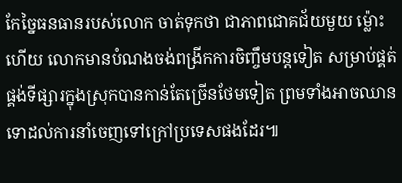កែច្នៃធនធានរបស់លោក ចាត់ទុកថា ជាភាពជោគជ័យមួយ ម្ល៉ោះហើយ លោកមានបំណងចង់ពង្រីកការចិញ្ចឹមបន្តទៀត សម្រាប់ផ្គត់ផ្គង់ទីផ្សារក្នុងស្រុកបានកាន់តែច្រើនថែមទៀត ព្រមទាំងអាចឈានទោដល់ការនាំចេញទៅក្រៅប្រទេសផងដែរ៕